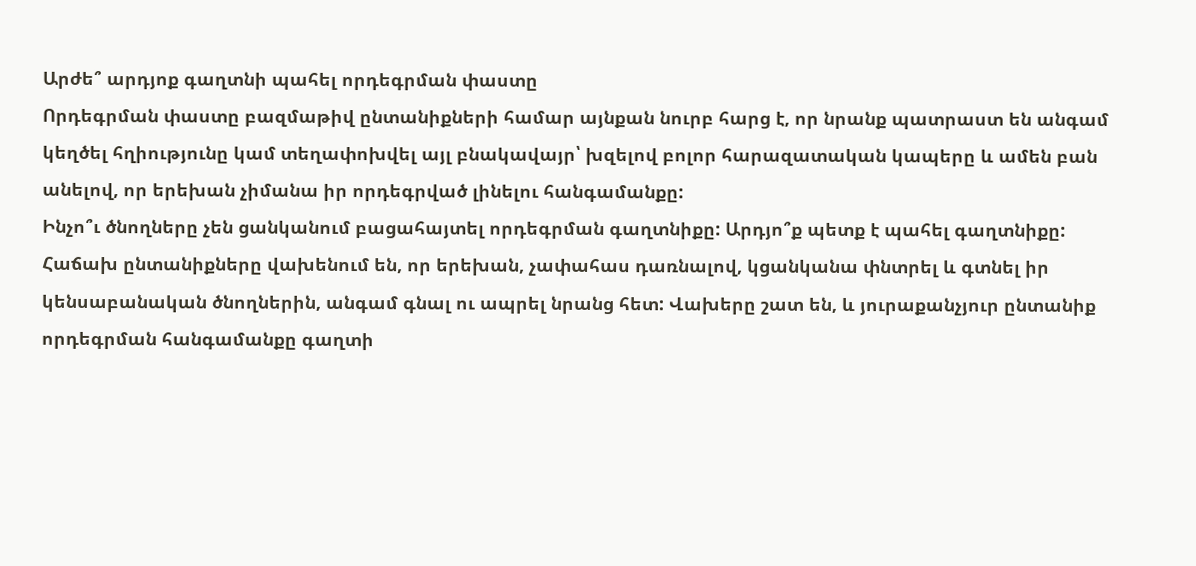Արժե՞ արդյոք գաղտնի պահել որդեգրման փաստը
Որդեգրման փաստը բազմաթիվ ընտանիքների համար այնքան նուրբ հարց է, որ նրանք պատրաստ են անգամ կեղծել հղիությունը կամ տեղափոխվել այլ բնակավայր՝ խզելով բոլոր հարազատական կապերը և ամեն բան անելով, որ երեխան չիմանա իր որդեգրված լինելու հանգամանքը:
Ինչո՞ւ ծնողները չեն ցանկանում բացահայտել որդեգրման գաղտնիքը: Արդյո՞ք պետք է պահել գաղտնիքը:
Հաճախ ընտանիքները վախենում են, որ երեխան, չափահաս դառնալով, կցանկանա փնտրել և գտնել իր կենսաբանական ծնողներին, անգամ գնալ ու ապրել նրանց հետ: Վախերը շատ են, և յուրաքանչյուր ընտանիք որդեգրման հանգամանքը գաղտի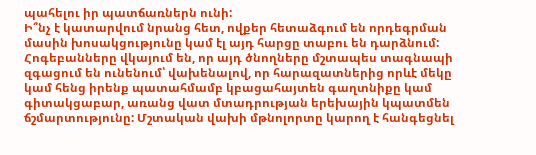պահելու իր պատճառներն ունի:
Ի՞նչ է կատարվում նրանց հետ, ովքեր հետաձգում են որդեգրման մասին խոսակցությունը կամ էլ այդ հարցը տաբու են դարձնում: Հոգեբանները վկայում են, որ այդ ծնողները մշտապես տագնապի զգացում են ունենում՝ վախենալով, որ հարազատներից որևէ մեկը կամ հենց իրենք պատահմամբ կբացահայտեն գաղտնիքը կամ գիտակցաբար, առանց վատ մտադրության երեխային կպատմեն ճշմարտությունը: Մշտական վախի մթնոլորտը կարող է հանգեցնել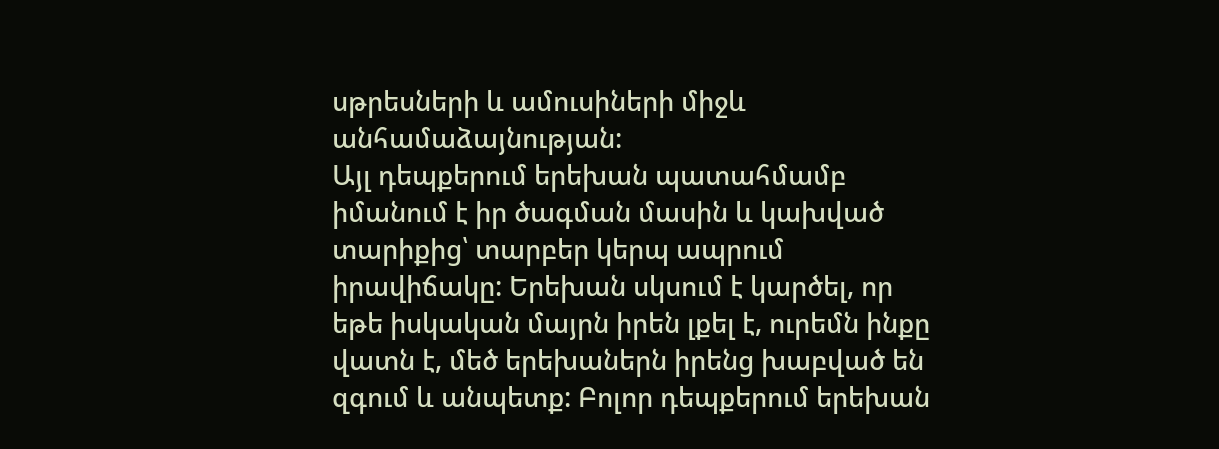սթրեսների և ամուսիների միջև անհամաձայնության:
Այլ դեպքերում երեխան պատահմամբ իմանում է իր ծագման մասին և կախված տարիքից՝ տարբեր կերպ ապրում իրավիճակը: Երեխան սկսում է կարծել, որ եթե իսկական մայրն իրեն լքել է, ուրեմն ինքը վատն է, մեծ երեխաներն իրենց խաբված են զգում և անպետք: Բոլոր դեպքերում երեխան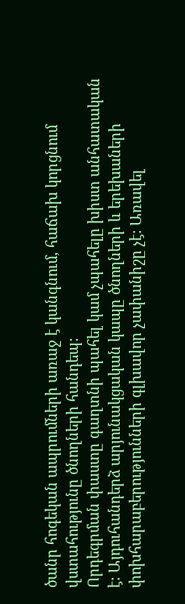ծանր հոգեկան ապրումների առաջ է կանգնում, հաճախ կորցնում վստահությունը ծնողների հանդեպ:
Որդեգրման փաստը գաղտնի պահել կամ չպահելը խիստ անհատական է: Այդուհանդերձ արյունակցական կապը ծնողների և երեխաների փոխհարաբերությունների գլխավոր չափանիշը չէ: Առավել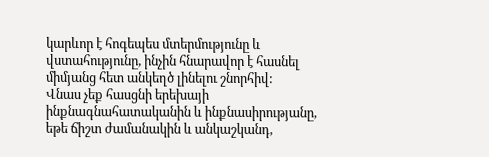կարևոր է հոգեպես մտերմությունը և վստահությունը, ինչին հնարավոր է հասնել միմյանց հետ անկեղծ լինելու շնորհիվ:
Վնաս չեք հասցնի երեխայի ինքնագնահատականին և ինքնասիրությանը, եթե ճիշտ ժամանակին և անկաշկանդ,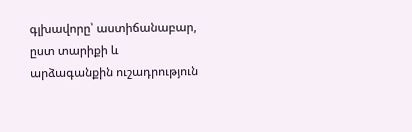գլխավորը՝ աստիճանաբար, ըստ տարիքի և արձագանքին ուշադրություն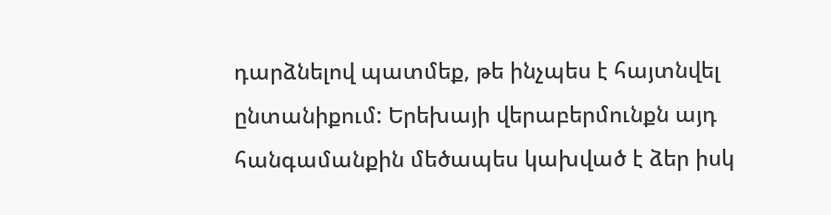դարձնելով պատմեք, թե ինչպես է հայտնվել ընտանիքում: Երեխայի վերաբերմունքն այդ հանգամանքին մեծապես կախված է ձեր իսկ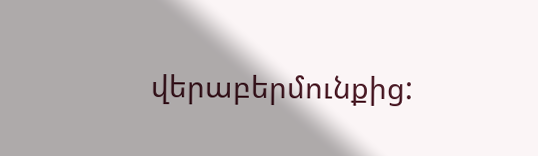վերաբերմունքից: